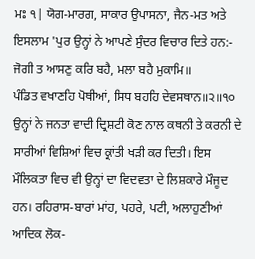ਮਃ ੧| ਯੋਗ-ਮਾਰਗ, ਸਾਕਾਰ ਉਪਾਸਨਾ, ਜੈਨ-ਮਤ ਅਤੇ ਇਸਲਾਮ 'ਪੁਰ ਉਨ੍ਹਾਂ ਨੇ ਆਪਣੇ ਸੁੰਦਰ ਵਿਚਾਰ ਦਿਤੇ ਹਨ:-
ਜੋਗੀ ਤ ਆਸਣੁ ਕਰਿ ਬਹੈ, ਮਲਾ ਬਹੈ ਮੁਕਾਮਿ॥
ਪੰਡਿਤ ਵਖਾਣਹਿ ਪੋਥੀਆਂ, ਸਿਧ ਬਹਹਿ ਦੇਵਸਥਾਨ॥੨॥੧੦
ਉਨ੍ਹਾਂ ਨੇ ਜਨਤਾ ਵਾਦੀ ਦ੍ਰਿਸ਼ਟੀ ਕੋਣ ਨਾਲ ਕਥਨੀ ਤੇ ਕਰਨੀ ਦੇ ਸਾਰੀਆਂ ਵਿਸ਼ਿਆਂ ਵਿਚ ਕ੍ਰਾਂਤੀ ਖੜੀ ਕਰ ਦਿਤੀ। ਇਸ ਮੌਲਿਕਤਾ ਵਿਚ ਵੀ ਉਨ੍ਹਾਂ ਦਾ ਵਿਦਵਤਾ ਦੇ ਲਿਸ਼ਕਾਰੇ ਮੌਜੂਦ ਹਨ। ਰਹਿਰਾਸ-ਬਾਰਾਂ ਮਾਂਹ, ਪਹਰੇ, ਪਟੀ, ਅਲਾਹੁਣੀਆਂ ਆਦਿਕ ਲੋਕ-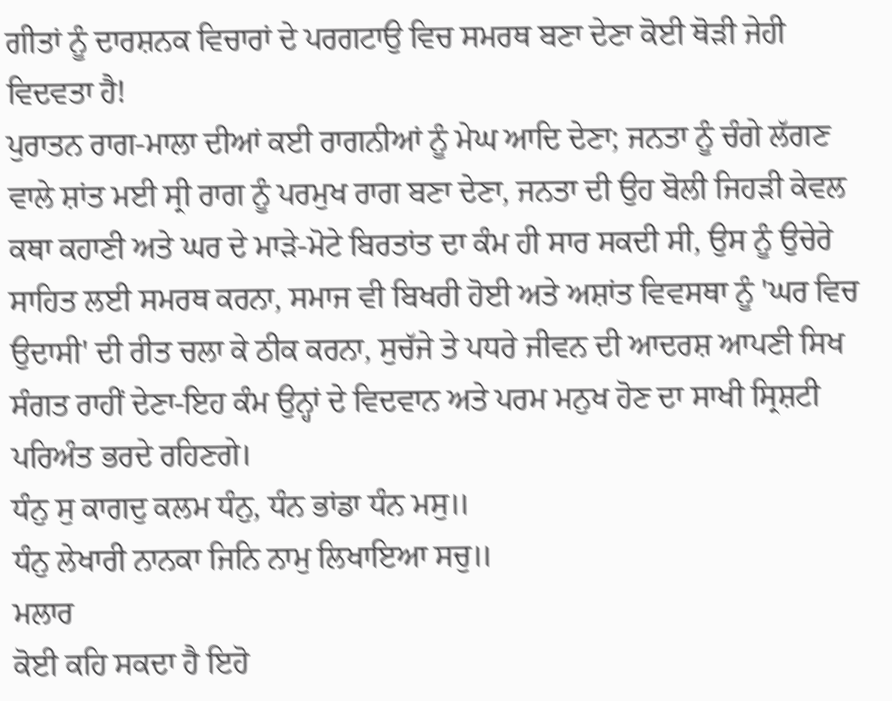ਗੀਤਾਂ ਨੂੰ ਦਾਰਸ਼ਨਕ ਵਿਚਾਰਾਂ ਦੇ ਪਰਗਟਾਉ ਵਿਚ ਸਮਰਥ ਬਣਾ ਦੇਣਾ ਕੋਈ ਥੋੜੀ ਜੇਹੀ ਵਿਦਵਤਾ ਹੈ!
ਪੁਰਾਤਨ ਰਾਗ-ਮਾਲਾ ਦੀਆਂ ਕਈ ਰਾਗਨੀਆਂ ਨੂੰ ਮੇਘ ਆਦਿ ਦੇਣਾ; ਜਨਤਾ ਨੂੰ ਚੰਗੇ ਲੱਗਣ ਵਾਲੇ ਸ਼ਾਂਤ ਮਈ ਸ੍ਰੀ ਰਾਗ ਨੂੰ ਪਰਮੁਖ ਰਾਗ ਬਣਾ ਦੇਣਾ, ਜਨਤਾ ਦੀ ਉਹ ਬੋਲੀ ਜਿਹੜੀ ਕੇਵਲ ਕਥਾ ਕਹਾਣੀ ਅਤੇ ਘਰ ਦੇ ਮਾੜੇ-ਮੋਟੇ ਬਿਰਤਾਂਤ ਦਾ ਕੰਮ ਹੀ ਸਾਰ ਸਕਦੀ ਸੀ, ਉਸ ਨੂੰ ਉਚੇਰੇ ਸਾਹਿਤ ਲਈ ਸਮਰਥ ਕਰਨਾ, ਸਮਾਜ ਵੀ ਬਿਖਰੀ ਹੋਈ ਅਤੇ ਅਸ਼ਾਂਤ ਵਿਵਸਥਾ ਨੂੰ 'ਘਰ ਵਿਚ ਉਦਾਸੀ' ਦੀ ਰੀਤ ਚਲਾ ਕੇ ਠੀਕ ਕਰਨਾ, ਸੁਚੱਜੇ ਤੇ ਪਧਰੇ ਜੀਵਨ ਦੀ ਆਦਰਸ਼ ਆਪਣੀ ਸਿਖ ਸੰਗਤ ਰਾਹੀਂ ਦੇਣਾ-ਇਹ ਕੰਮ ਉਨ੍ਹਾਂ ਦੇ ਵਿਦਵਾਨ ਅਤੇ ਪਰਮ ਮਨੁਖ ਹੋਣ ਦਾ ਸਾਖੀ ਸ੍ਰਿਸ਼ਟੀ ਪਰਿਅੰਤ ਭਰਦੇ ਰਹਿਣਗੇ।
ਧੰਨੁ ਸੁ ਕਾਗਦੁ ਕਲਮ ਧੰਨੁ, ਧੰਨ ਭਾਂਡਾ ਧੰਨ ਮਸੁ॥
ਧੰਨੁ ਲੇਖਾਰੀ ਨਾਨਕਾ ਜਿਨਿ ਨਾਮੁ ਲਿਖਾਇਆ ਸਚੁ॥
ਮਲਾਰ
ਕੋਈ ਕਹਿ ਸਕਦਾ ਹੈ ਇਹੋ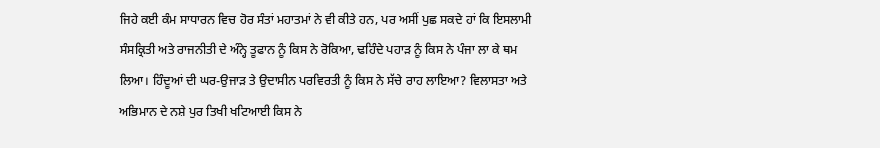ਜਿਹੇ ਕਈ ਕੰਮ ਸਾਧਾਰਨ ਵਿਚ ਹੋਰ ਸੰਤਾਂ ਮਹਾਤਮਾਂ ਨੇ ਵੀ ਕੀਤੇ ਹਨ, ਪਰ ਅਸੀਂ ਪੁਛ ਸਕਦੇ ਹਾਂ ਕਿ ਇਸਲਾਮੀ ਸੰਸਕ੍ਰਿਤੀ ਅਤੇ ਰਾਜਨੀਤੀ ਦੇ ਅੰਨ੍ਹੇ ਤੂਫਾਨ ਨੂੰ ਕਿਸ ਨੇ ਰੋਕਿਆ, ਢਹਿੰਦੇ ਪਹਾੜ ਨੂੰ ਕਿਸ ਨੇ ਪੰਜਾ ਲਾ ਕੇ ਥਮ ਲਿਆ। ਹਿੰਦੂਆਂ ਦੀ ਘਰ-ਉਜਾੜ ਤੇ ਉਦਾਸੀਨ ਪਰਵਿਰਤੀ ਨੂੰ ਕਿਸ ਨੇ ਸੱਚੇ ਰਾਹ ਲਾਇਆ? ਵਿਲਾਸਤਾ ਅਤੇ ਅਭਿਮਾਨ ਦੇ ਨਸ਼ੇ ਪੁਰ ਤਿਖੀ ਖਟਿਆਈ ਕਿਸ ਨੇ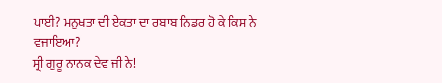ਪਾਈ? ਮਨੁਖਤਾ ਦੀ ਏਕਤਾ ਦਾ ਰਬਾਬ ਨਿਡਰ ਹੋ ਕੇ ਕਿਸ ਨੇ ਵਜਾਇਆ?
ਸ੍ਰੀ ਗੁਰੂ ਨਾਨਕ ਦੇਵ ਜੀ ਨੇ!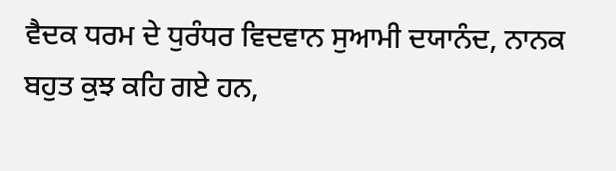ਵੈਦਕ ਧਰਮ ਦੇ ਧੁਰੰਧਰ ਵਿਦਵਾਨ ਸੁਆਮੀ ਦਯਾਨੰਦ, ਨਾਨਕ ਬਹੁਤ ਕੁਝ ਕਹਿ ਗਏ ਹਨ,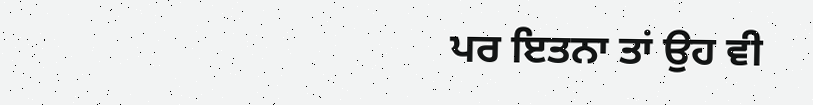ਪਰ ਇਤਨਾ ਤਾਂ ਉਹ ਵੀ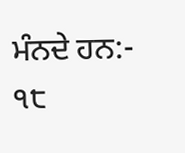ਮੰਨਦੇ ਹਨ:-
੧੮